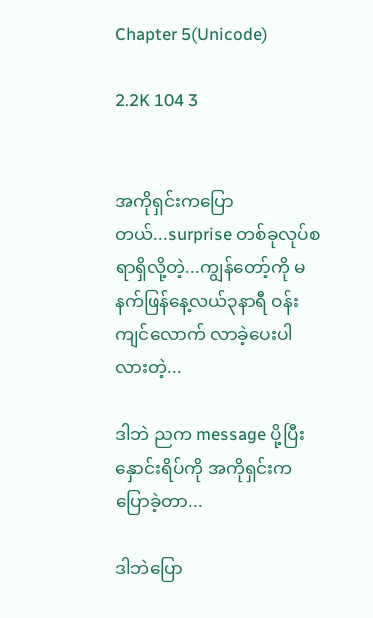Chapter 5(Unicode)

2.2K 104 3


အကိုရှင်းကပြောတယ်...surprise တစ်ခုလုပ်စရာရှိလို့တဲ့...ကျွန်တော့်ကို မနက်ဖြန်နေ့လယ်၃နာရီ ဝန်းကျင်လောက် လာခဲ့ပေးပါလားတဲ့...

ဒါဘဲ ညက message ပို့ပြီး နှောင်းရိပ်ကို အကိုရှင်းကပြောခဲ့တာ...

ဒါဘဲပြော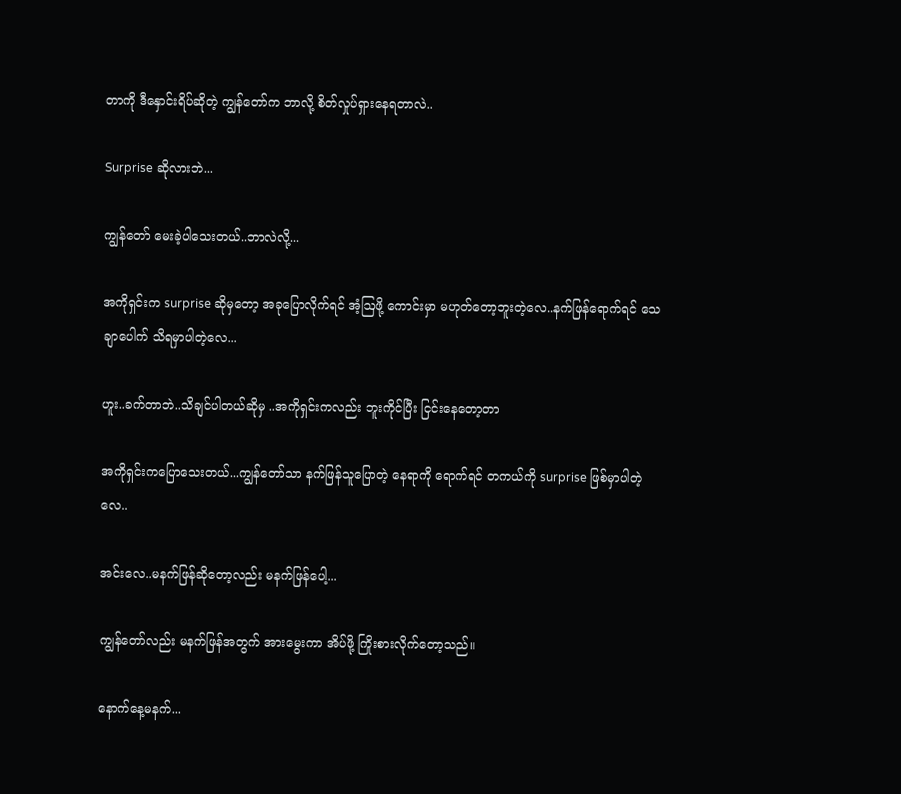တာကို ဒီနှောင်းရိပ်ဆိုတဲ့ ကျွန်တော်က ဘာလို့ စိတ်လှုပ်ရှားနေရတာလဲ..

Surprise ဆိုလားဘဲ...

ကျွန်တော် မေးခဲ့ပါသေးတယ်..ဘာလဲလို့...

အကိုရှင်းက surprise ဆိုမှတော့ အခုပြောလိုက်ရင် အံ့ဩဖို့ ကောင်းမှာ မဟုတ်တော့ဘူးတဲ့လေ..နက်ဖြန်ရောက်ရင် သေချာပေါက် သိရမှာပါတဲ့လေ...

ဟူး..ခက်တာဘဲ..သိချင်ပါတယ်ဆိုမှ ..အကိုရှင်းကလည်း ဘူးကိုင်ပြီး ငြင်းနေတော့တာ

အကိုရှင်းကပြောသေးတယ်...ကျွန်တော်သာ နက်ဖြန်သူပြောတဲ့ နေရာကို ရောက်ရင် တကယ်ကို surprise ဖြစ်မှာပါတဲ့လေ..

အင်းလေ..မနက်ဖြန်ဆိုတော့လည်း မနက်ဖြန်ပေါ့...

ကျွန်တော်လည်း မနက်ဖြန်အတွက် အားမွေးကာ အိပ်ဖို့ ကြိုးစားလိုက်တော့သည်။

နောက်နေ့မနက်...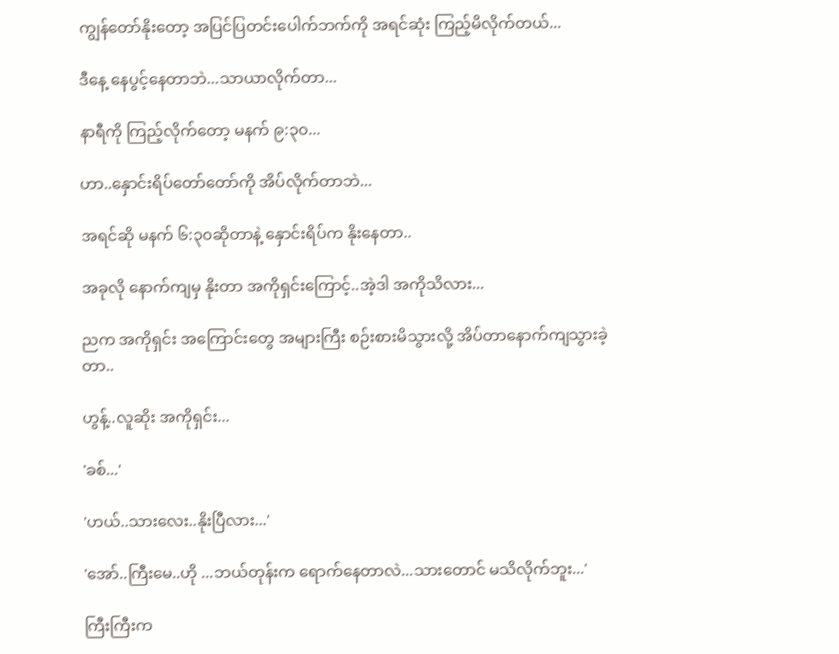ကျွန်တော်နိုးတော့ အပြင်ပြတင်းပေါက်ဘက်ကို အရင်ဆုံး ကြည့်မိလိုက်တယ်...

ဒီနေ့ နေပွင့်နေတာဘဲ...သာယာလိုက်တာ...

နာရီကို ကြည့်လိုက်တော့ မနက် ၉:၃၀...

ဟာ..နှောင်းရိပ်တော်တော်ကို အိပ်လိုက်တာဘဲ...

အရင်ဆို မနက် ၆:၃၀ဆိုတာနဲ့ နှောင်းရိပ်က နိုးနေတာ..

အခုလို နောက်ကျမှ နိုးတာ အကိုရှင်းကြောင့်..အဲ့ဒါ အကိုသိလား...

ညက အကိုရှင်း အကြောင်းတွေ အများကြီး စဉ်းစားမိသွားလို့ အိပ်တာနောက်ကျသွားခဲ့တာ..

ဟွန့်..လူဆိုး အကိုရှင်း...

'ခစ်...'

'ဟယ်..သားလေး..နိုးပြီလား...'

'အော်..ကြီးမေ..ဟို ...ဘယ်တုန်းက ရောက်နေတာလဲ...သားတောင် မသိလိုက်ဘူး...'

ကြီးကြီးက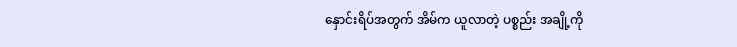နှောင်းရိပ်အတွက် အိမ်က ယူလာတဲ့ ပစ္စည်း အချို့ကို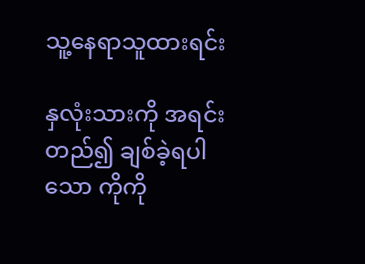သူ့နေရာသူထားရင်း

နှလုံးသားကို အရင်းတည်၍ ချစ်ခဲ့ရပါသော ကိုကို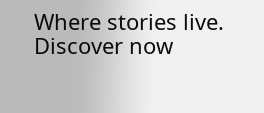Where stories live. Discover now